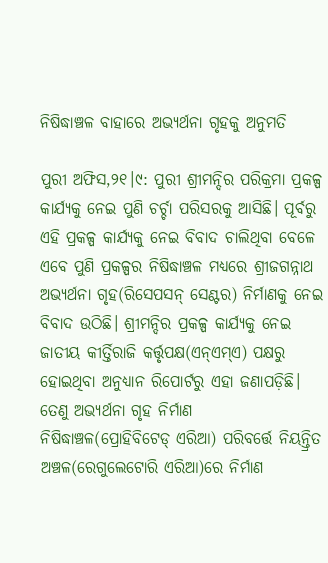ନିଷିଦ୍ଧାଞ୍ଚଳ ବାହାରେ ଅଭ୍ୟର୍ଥନା ଗୃହକୁ ଅନୁମତି

ପୁରୀ ଅଫିସ,୨୧।୯: ପୁରୀ ଶ୍ରୀମନ୍ଦିର ପରିକ୍ରମା ପ୍ରକଳ୍ପ କାର୍ଯ୍ୟକୁ ନେଇ ପୁଣି ଚର୍ଚ୍ଚା ପରିସରକୁ ଆସିଛି। ପୂର୍ବରୁ ଏହି ପ୍ରକଳ୍ପ କାର୍ଯ୍ୟକୁ ନେଇ ବିବାଦ ଚାଲିଥିବା ବେଳେ ଏବେ ପୁଣି ପ୍ରକଳ୍ପର ନିଷିଦ୍ଧାଞ୍ଚଳ ମଧ୍ୟରେ ଶ୍ରୀଜଗନ୍ନାଥ ଅଭ୍ୟର୍ଥନା ଗୃହ(ରିସେପସନ୍‌ ସେଣ୍ଟର) ନିର୍ମାଣକୁ ନେଇ ବିବାଦ ଉଠିଛି। ଶ୍ରୀମନ୍ଦିର ପ୍ରକଳ୍ପ କାର୍ଯ୍ୟକୁ ନେଇ ଜାତୀୟ କୀର୍ତ୍ତିରାଜି କର୍ତ୍ତୃପକ୍ଷ(ଏନ୍‌ଏମ୍‌ଏ) ପକ୍ଷରୁ ହୋଇଥିବା ଅନୁଧ୍ୟାନ ରିପୋର୍ଟରୁ ଏହା ଜଣାପଡ଼ିଛି। ତେଣୁ ଅଭ୍ୟର୍ଥନା ଗୃହ ନିର୍ମାଣ ନିଷିଦ୍ଧାଞ୍ଚଳ(ପ୍ରୋହିବିଟେଡ୍‌ ଏରିଆ) ପରିବର୍ତ୍ତେ ନିୟନ୍ତ୍ରିତ ଅଞ୍ଚଳ(ରେଗୁଲେଟୋରି ଏରିଆ)ରେ ନିର୍ମାଣ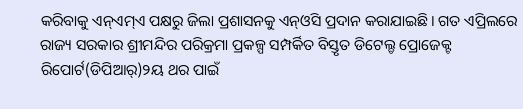କରିବାକୁ ଏନ୍‌ଏମ୍‌ଏ ପକ୍ଷରୁ ଜିଲା ପ୍ରଶାସନକୁ ଏନ୍‌ଓସି ପ୍ରଦାନ କରାଯାଇଛି। ଗତ ଏପ୍ରିଲରେ ରାଜ୍ୟ ସରକାର ଶ୍ରୀମନ୍ଦିର ପରିକ୍ରମା ପ୍ରକଳ୍ପ ସମ୍ପର୍କିତ ବିସ୍ତୃତ ଡିଟେଲ୍ଡ ପ୍ରୋଜେକ୍ଟ ରିପୋର୍ଟ(ଡିପିଆର୍‌)୨ୟ ଥର ପାଇଁ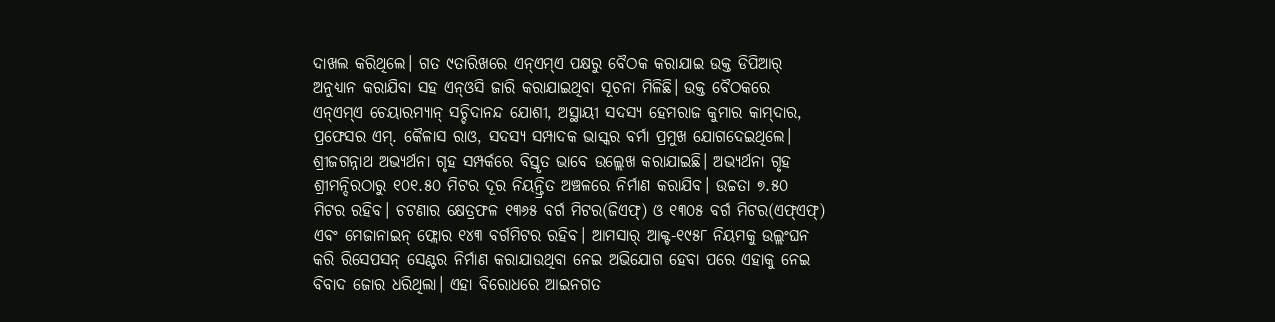ଦାଖଲ କରିଥିଲେ। ଗତ ୯ତାରିଖରେ ଏନ୍‌ଏମ୍‌ଏ ପକ୍ଷରୁ ବୈଠକ କରାଯାଇ ଉକ୍ତ ଡିପିଆର୍‌ ଅନୁଧ୍ୟାନ କରାଯିବା ସହ ଏନ୍‌ଓସି ଜାରି କରାଯାଇଥିବା ସୂଚନା ମିଳିଛି। ଉକ୍ତ ବୈଠକରେ ଏନ୍‌ଏମ୍‌ଏ ଚେୟାରମ୍ୟାନ୍‌ ସଚ୍ଚିଦାନନ୍ଦ ଯୋଶୀ, ଅସ୍ଥାୟୀ ସଦସ୍ୟ ହେମରାଜ କୁମାର କାମ୍‌ଦାର, ପ୍ରଫେସର ଏମ୍‌. କୈଳାସ ରାଓ, ସଦସ୍ୟ ସମ୍ପାଦକ ଭାସ୍କର ବର୍ମା ପ୍ରମୁଖ ଯୋଗଦେଇଥିଲେ।
ଶ୍ରୀଜଗନ୍ନାଥ ଅଭ୍ୟର୍ଥନା ଗୃହ ସମ୍ପର୍କରେ ବିସ୍ତୃତ ଭାବେ ଉଲ୍ଲେଖ କରାଯାଇଛି। ଅଭ୍ୟର୍ଥନା ଗୃହ ଶ୍ରୀମନ୍ଦିରଠାରୁ ୧୦୧.୫୦ ମିଟର ଦୂର ନିୟନ୍ତ୍ରିତ ଅଞ୍ଚଳରେ ନିର୍ମାଣ କରାଯିବ। ଉଚ୍ଚତା ୭.୫୦ ମିଟର ରହିବ। ଚଟଣାର କ୍ଷେତ୍ରଫଳ ୧୩୬୫ ବର୍ଗ ମିଟର(ଜିଏଫ୍‌) ଓ ୧୩୦୫ ବର୍ଗ ମିଟର(ଏଫ୍‌ଏଫ୍‌) ଏବଂ ମେଜାନାଇନ୍‌ ଫ୍ଲୋର ୧୪୩ ବର୍ଗମିଟର ରହିବ। ଆମସାର୍‌ ଆକ୍ଟ-୧୯୫୮ ନିୟମକୁ ଉଲ୍ଲଂଘନ କରି ରିସେପସନ୍‌ ସେଣ୍ଟର ନିର୍ମାଣ କରାଯାଉଥିବା ନେଇ ଅଭିଯୋଗ ହେବା ପରେ ଏହାକୁ ନେଇ ବିବାଦ ଜୋର ଧରିଥିଲା। ଏହା ବିରୋଧରେ ଆଇନଗତ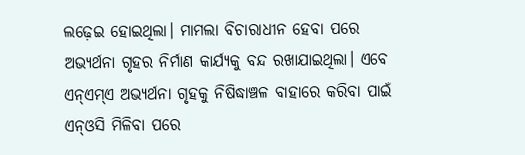ଲଢ଼େଇ ହୋଇଥିଲା। ମାମଲା ବିଚାରାଧୀନ ହେବା ପରେ ଅଭ୍ୟର୍ଥନା ଗୃହର ନିର୍ମାଣ କାର୍ଯ୍ୟକୁ ବନ୍ଦ ରଖାଯାଇଥିଲା। ଏବେ ଏନ୍‌ଏମ୍‌ଏ ଅଭ୍ୟର୍ଥନା ଗୃହକୁ ନିଷିଦ୍ଧାଞ୍ଚଳ ବାହାରେ କରିବା ପାଇଁ ଏନ୍‌ଓସି ମିଳିବା ପରେ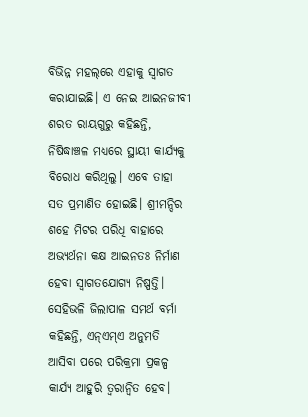ବିଭିନ୍ନ ମହଲ୍‌ରେ ଏହାକୁ ସ୍ବାଗତ କରାଯାଇଛି। ଏ ନେଇ ଆଇନଜୀବୀ ଶରତ ରାୟଗୁରୁ କହିଛନ୍ତି, ନିଷିଦ୍ଧାଞ୍ଚଳ ମଧ୍ୟରେ ସ୍ଥାୟୀ କାର୍ଯ୍ୟକୁ ବିରୋଧ କରିଥିଲୁ। ଏବେ ତାହା ସତ ପ୍ରମାଣିତ ହୋଇଛି। ଶ୍ରୀମନ୍ଦିର ଶହେ ମିଟର ପରିଧି ବାହାରେ ଅଭ୍ୟର୍ଥନା କକ୍ଷ ଆଇନତଃ ନିର୍ମାଣ ହେବା ସ୍ବାଗତଯୋଗ୍ୟ ନିଷ୍ପତ୍ତି। ସେହିଭଳି ଜିଲାପାଳ ସମର୍ଥ ବର୍ମା କହିଛନ୍ତି, ଏନ୍‌ଏମ୍‌ଏ ଅନୁମତି ଆସିବା ପରେ ପରିକ୍ରମା ପ୍ରକଳ୍ପ କାର୍ଯ୍ୟ ଆହୁରି ତ୍ୱରାନ୍ବିତ ହେବ।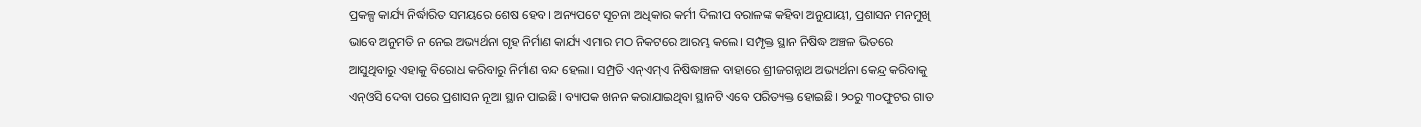ପ୍ରକଳ୍ପ କାର୍ଯ୍ୟ ନିର୍ଦ୍ଧାରିତ ସମୟରେ ଶେଷ ହେବ। ଅନ୍ୟପଟେ ସୂଚନା ଅଧିକାର କର୍ମୀ ଦିଲୀପ ବରାଳଙ୍କ କହିବା ଅନୁଯାୟୀ, ପ୍ରଶାସନ ମନମୁଖି ଭାବେ ଅନୁମତି ନ ନେଇ ଅଭ୍ୟର୍ଥନା ଗୃହ ନିର୍ମାଣ କାର୍ଯ୍ୟ ଏମାର ମଠ ନିକଟରେ ଆରମ୍ଭ କଲେ। ସମ୍ପୃକ୍ତ ସ୍ଥାନ ନିଷିଦ୍ଧ ଅଞ୍ଚଳ ଭିତରେ ଆସୁଥିବାରୁ ଏହାକୁ ବିରୋଧ କରିବାରୁ ନିର୍ମାଣ ବନ୍ଦ ହେଲା। ସମ୍ପ୍ରତି ଏନ୍‌ଏମ୍‌ଏ ନିଷିଦ୍ଧାଞ୍ଚଳ ବାହାରେ ଶ୍ରୀଜଗନ୍ନାଥ ଅଭ୍ୟର୍ଥନା କେନ୍ଦ୍ର କରିବାକୁ ଏନ୍‌ଓସି ଦେବା ପରେ ପ୍ରଶାସନ ନୂଆ ସ୍ଥାନ ପାଇଛି। ବ୍ୟାପକ ଖନନ କରାଯାଇଥିବା ସ୍ଥାନଟି ଏବେ ପରିତ୍ୟକ୍ତ ହୋଇଛି। ୨୦ରୁ ୩୦ଫୁଟର ଗାତ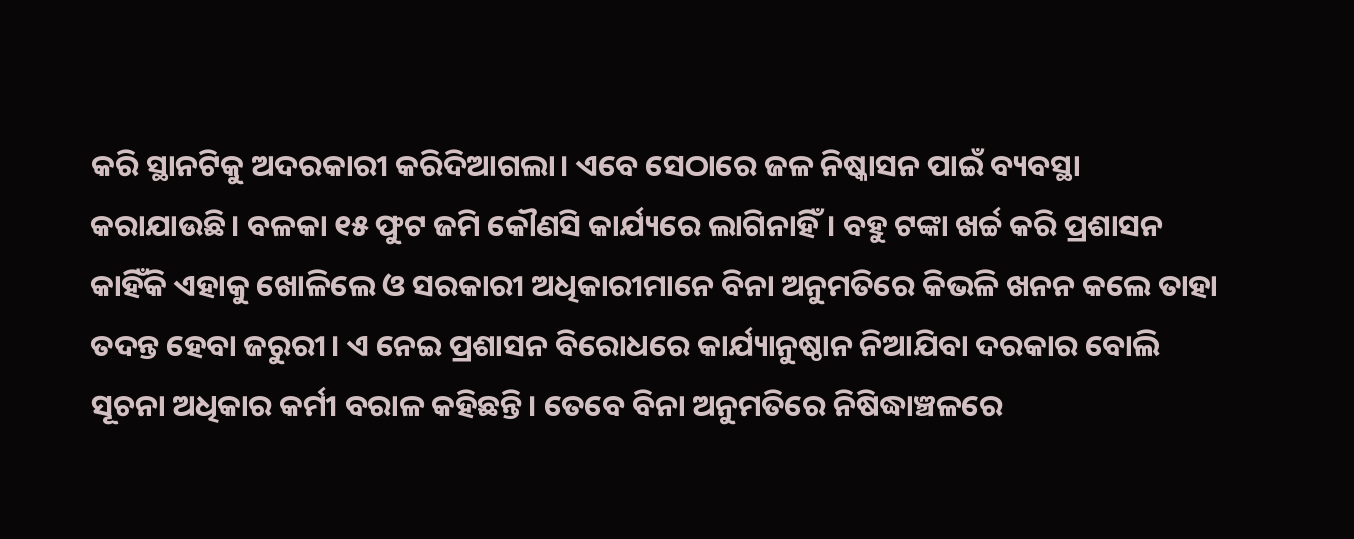କରି ସ୍ଥାନଟିକୁ ଅଦରକାରୀ କରିଦିଆଗଲା। ଏବେ ସେଠାରେ ଜଳ ନିଷ୍କାସନ ପାଇଁ ବ୍ୟବସ୍ଥା କରାଯାଉଛି। ବଳକା ୧୫ ଫୁଟ ଜମି କୌଣସି କାର୍ଯ୍ୟରେ ଲାଗିନାହିଁ। ବହୁ ଟଙ୍କା ଖର୍ଚ୍ଚ କରି ପ୍ରଶାସନ କାହିଁକି ଏହାକୁ ଖୋଳିଲେ ଓ ସରକାରୀ ଅଧିକାରୀମାନେ ବିନା ଅନୁମତିରେ କିଭଳି ଖନନ କଲେ ତାହା ତଦନ୍ତ ହେବା ଜରୁରୀ। ଏ ନେଇ ପ୍ରଶାସନ ବିରୋଧରେ କାର୍ଯ୍ୟାନୁଷ୍ଠାନ ନିଆଯିବା ଦରକାର ବୋଲି ସୂଚନା ଅଧିକାର କର୍ମୀ ବରାଳ କହିଛନ୍ତି। ତେବେ ବିନା ଅନୁମତିରେ ନିଷିଦ୍ଧାଞ୍ଚଳରେ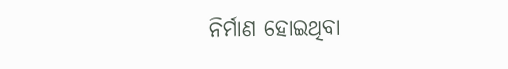ନିର୍ମାଣ ହୋଇଥିବା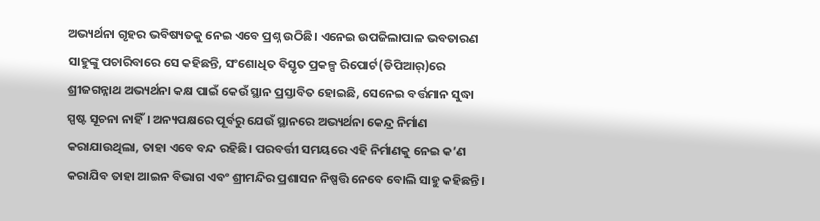ଅଭ୍ୟର୍ଥନା ଗୃହର ଭବିଷ୍ୟତକୁ ନେଇ ଏବେ ପ୍ରଶ୍ନ ଉଠିଛି। ଏନେଇ ଉପଜିଲାପାଳ ଭବତାରଣ ସାହୁଙ୍କୁ ପଚାରିବାରେ ସେ କହିଛନ୍ତି, ସଂଶୋଧିତ ବିସ୍ତୃତ ପ୍ରକଳ୍ପ ରିପୋର୍ଟ(ଡିପିଆର୍‌)ରେ ଶ୍ରୀଜଗନ୍ନାଥ ଅଭ୍ୟର୍ଥନା କକ୍ଷ ପାଇଁ କେଉଁ ସ୍ଥାନ ପ୍ରସ୍ତାବିତ ହୋଇଛି, ସେନେଇ ବର୍ତ୍ତମାନ ସୁଦ୍ଧା ସ୍ପଷ୍ଟ ସୂଚନା ନାହିଁ। ଅନ୍ୟପକ୍ଷରେ ପୂର୍ବରୁ ଯେଉଁ ସ୍ଥାନରେ ଅଭ୍ୟର୍ଥନା କେନ୍ଦ୍ର ନିର୍ମାଣ କରାଯାଉଥିଲା, ତାହା ଏବେ ବନ୍ଦ ରହିଛି। ପରବର୍ତ୍ତୀ ସମୟରେ ଏହି ନିର୍ମାଣକୁ ନେଇ କ’ଣ କରାଯିବ ତାହା ଆଇନ ବିଭାଗ ଏବଂ ଶ୍ରୀମନ୍ଦିର ପ୍ରଶାସନ ନିଷ୍ପତ୍ତି ନେବେ ବୋଲି ସାହୁ କହିଛନ୍ତି।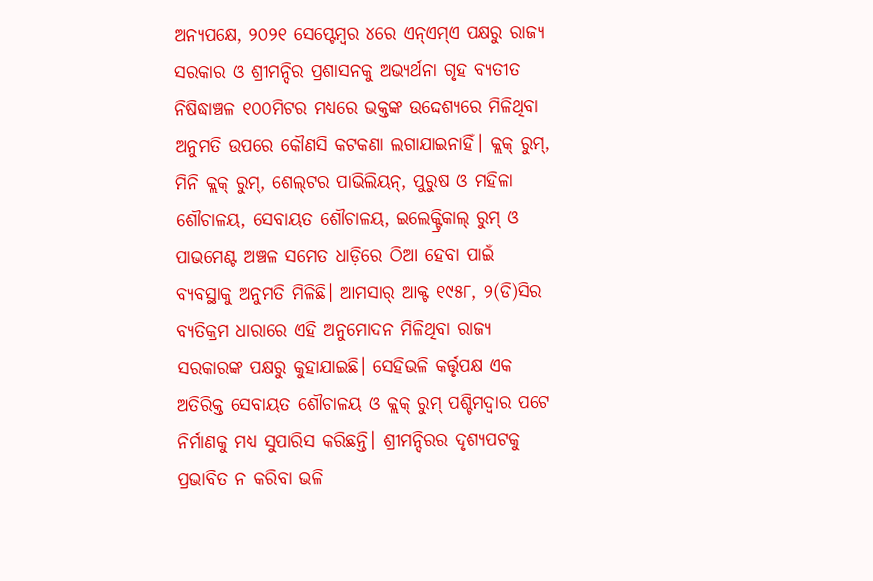ଅନ୍ୟପକ୍ଷେ, ୨୦୨୧ ସେପ୍ଟେମ୍ବର ୪ରେ ଏନ୍‌ଏମ୍‌ଏ ପକ୍ଷରୁ ରାଜ୍ୟ ସରକାର ଓ ଶ୍ରୀମନ୍ଦିର ପ୍ରଶାସନକୁ ଅଭ୍ୟର୍ଥନା ଗୃହ ବ୍ୟତୀତ ନିଷିଦ୍ଧାଞ୍ଚଳ ୧୦୦ମିଟର ମଧ୍ୟରେ ଭକ୍ତଙ୍କ ଉଦ୍ଦେଶ୍ୟରେ ମିଳିଥିବା ଅନୁମତି ଉପରେ କୌଣସି କଟକଣା ଲଗାଯାଇନାହିଁ। କ୍ଲକ୍‌ ରୁମ୍‌, ମିନି କ୍ଲକ୍‌ ରୁମ୍‌, ଶେଲ୍‌ଟର ପାଭିଲିୟନ୍‌, ପୁରୁଷ ଓ ମହିଳା ଶୌଚାଳୟ, ସେବାୟତ ଶୌଚାଳୟ, ଇଲେକ୍ଟ୍ରିକାଲ୍‌ ରୁମ୍‌ ଓ ପାଭମେଣ୍ଟ ଅଞ୍ଚଳ ସମେତ ଧାଡ଼ିରେ ଠିଆ ହେବା ପାଇଁ ବ୍ୟବସ୍ଥାକୁ ଅନୁମତି ମିଳିଛି। ଆମସାର୍‌ ଆକ୍ଟ ୧୯୫୮, ୨(ଡି)ସିର ବ୍ୟତିକ୍ରମ ଧାରାରେ ଏହି ଅନୁମୋଦନ ମିଳିଥିବା ରାଜ୍ୟ ସରକାରଙ୍କ ପକ୍ଷରୁ କୁହାଯାଇଛି। ସେହିଭଳି କର୍ତ୍ତୃପକ୍ଷ ଏକ ଅତିରିକ୍ତ ସେବାୟତ ଶୌଚାଳୟ ଓ କ୍ଲକ୍‌ ରୁମ୍‌ ପଶ୍ଚିମଦ୍ୱାର ପଟେ ନିର୍ମାଣକୁ ମଧ୍ୟ ସୁପାରିସ କରିଛନ୍ତି। ଶ୍ରୀମନ୍ଦିରର ଦୃଶ୍ୟପଟକୁ ପ୍ରଭାବିତ ନ କରିବା ଭଳି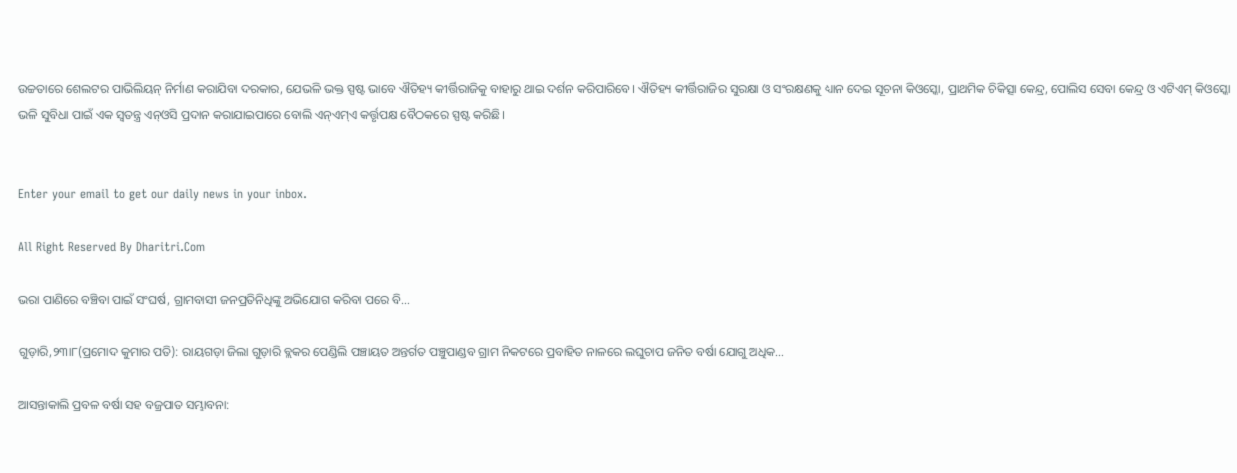ଉଚ୍ଚତାରେ ଶେଲଟର ପାଭିଲିୟନ୍‌ ନିର୍ମାଣ କରାଯିବା ଦରକାର, ଯେଭଳି ଭକ୍ତ ସ୍ପଷ୍ଟ ଭାବେ ଐତିହ୍ୟ କୀର୍ତ୍ତିରାଜିକୁ ବାହାରୁ ଥାଇ ଦର୍ଶନ କରିପାରିବେ। ଐତିହ୍ୟ କୀର୍ତ୍ତିରାଜିର ସୁରକ୍ଷା ଓ ସଂରକ୍ଷଣକୁ ଧ୍ୟାନ ଦେଇ ସୂଚନା କିଓସ୍କୋ, ପ୍ରାଥମିକ ଚିକିତ୍ସା କେନ୍ଦ୍ର, ପୋଲିସ ସେବା କେନ୍ଦ୍ର ଓ ଏଟିଏମ୍‌ କିଓସ୍କୋ ଭଳି ସୁବିଧା ପାଇଁ ଏକ ସ୍ବତନ୍ତ୍ର ଏନ୍‌ଓସି ପ୍ରଦାନ କରାଯାଇପାରେ ବୋଲି ଏନ୍‌ଏମ୍‌ଏ କର୍ତ୍ତୃପକ୍ଷ ବୈଠକରେ ସ୍ପଷ୍ଟ କରିଛି।


Enter your email to get our daily news in your inbox.

All Right Reserved By Dharitri.Com

ଭରା ପାଣିରେ ବଞ୍ଚିବା ପାଇଁ ସଂଘର୍ଷ, ଗ୍ରାମବାସୀ ଜନପ୍ରତିନିଧିଙ୍କୁ ଅଭିଯୋଗ କରିବା ପରେ ବି…

ଗୁଡ଼ାରି,୨୩ା୮(ପ୍ରମୋଦ କୁମାର ପତି): ରାୟଗଡ଼ା ଜିଲା ଗୁଡ଼ାରି ବ୍ଲକର ପେଣ୍ଡିଲି ପଞ୍ଚାୟତ ଅନ୍ତର୍ଗତ ପଞ୍ଚୁପାଣ୍ଡବ ଗ୍ରାମ ନିକଟରେ ପ୍ରବାହିତ ନାଳରେ ଲଘୁଚାପ ଜନିତ ବର୍ଷା ଯୋଗୁ ଅଧିକ…

ଆସନ୍ତାକାଲି ପ୍ରବଳ ବର୍ଷା ସହ ବଜ୍ରପାତ ସମ୍ଭାବନା: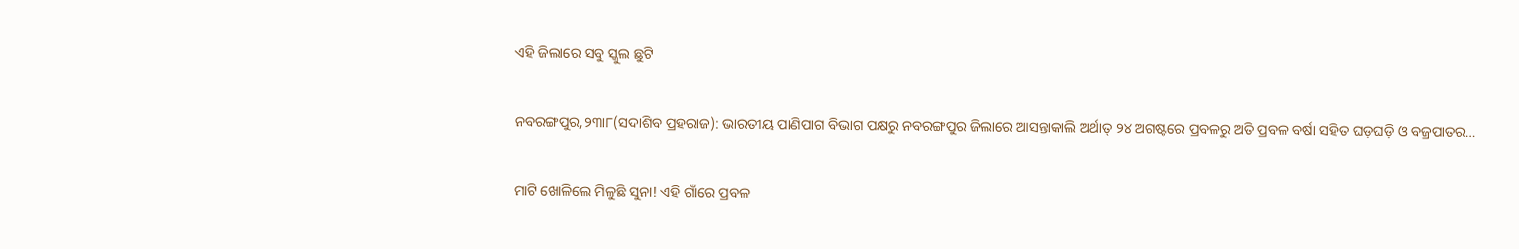ଏହି ଜିଲାରେ ସବୁ ସ୍କୁଲ ଛୁଟି

ନବରଙ୍ଗପୁର,୨୩ା୮(ସଦାଶିବ ପ୍ରହରାଜ): ଭାରତୀୟ ପାଣିପାଗ ବିଭାଗ ପକ୍ଷରୁ ନବରଙ୍ଗପୁର ଜିଲାରେ ଆସନ୍ତାକାଲି ଅର୍ଥାତ୍‌ ୨୪ ଅଗଷ୍ଟରେ ପ୍ରବଳରୁ ଅତି ପ୍ରବଳ ବର୍ଷା ସହିତ ଘଡ଼ଘଡ଼ି ଓ ବଜ୍ରପାତର…

ମାଟି ଖୋଳିଲେ ମିଳୁଛି ସୁନା! ଏହି ଗାଁରେ ପ୍ରବଳ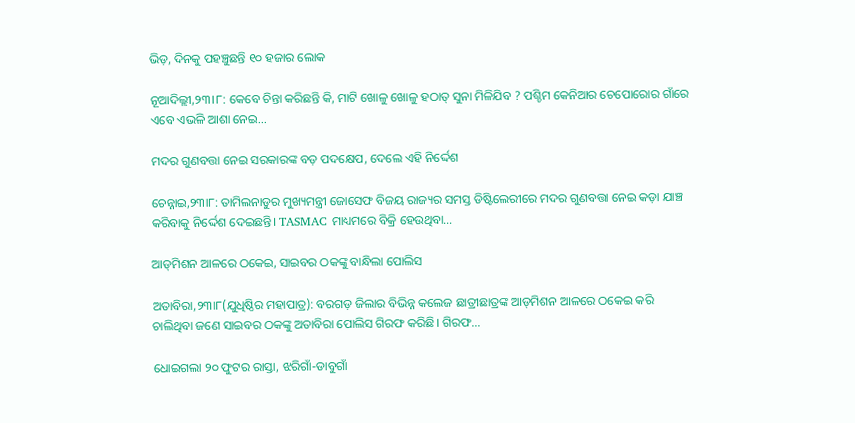ଭିଡ଼, ଦିନକୁ ପହଞ୍ଚୁଛନ୍ତି ୧୦ ହଜାର ଲୋକ

ନୂଆଦିଲ୍ଲୀ,୨୩।୮: କେବେ ଚିନ୍ତା କରିଛନ୍ତି କି, ମାଟି ଖୋଳୁ ଖୋଳୁ ହଠାତ୍ ସୁନା ମିଳିଯିବ ? ପଶ୍ଚିମ କେନିଆର ଚେପୋରୋର ଗାଁରେ ଏବେ ଏଭଳି ଆଶା ନେଇ…

ମଦର ଗୁଣବତ୍ତା ନେଇ ସରକାରଙ୍କ ବଡ଼ ପଦକ୍ଷେପ, ଦେଲେ ଏହି ନିର୍ଦ୍ଦେଶ

ଚେନ୍ନାଇ,୨୩ା୮: ତାମିଲନାଡୁର ମୁଖ୍ୟମନ୍ତ୍ରୀ ଜୋସେଫ ବିଜୟ ରାଜ୍ୟର ସମସ୍ତ ଡିଷ୍ଟିଲେରୀରେ ମଦର ଗୁଣବତ୍ତା ନେଇ କଡ଼ା ଯାଞ୍ଚ କରିବାକୁ ନିର୍ଦ୍ଦେଶ ଦେଇଛନ୍ତି। TASMAC ମାଧ୍ୟମରେ ବିକ୍ରି ହେଉଥିବା…

ଆଡ୍‌ମିଶନ ଆଳରେ ଠକେଇ, ସାଇବର ଠକଙ୍କୁ ବାନ୍ଧିଲା ପୋଲିସ

ଅତାବିରା,୨୩ା୮(ଯୁଧିଷ୍ଠିର ମହାପାତ୍ର): ବରଗଡ଼ ଜିଲାର ବିଭିନ୍ନ କଲେଜ ଛାତ୍ରୀଛାତ୍ରଙ୍କ ଆଡ୍‌ମିଶନ ଆଳରେ ଠକେଇ କରି ଚାଲିଥିବା ଜଣେ ସାଇବର ଠକଙ୍କୁ ଅତାବିରା ପୋଲିସ ଗିରଫ କରିଛି। ଗିରଫ…

ଧୋଇଗଲା ୨୦ ଫୁଟର ରାସ୍ତା, ଝରିଗାଁ-ଡାବୁଗାଁ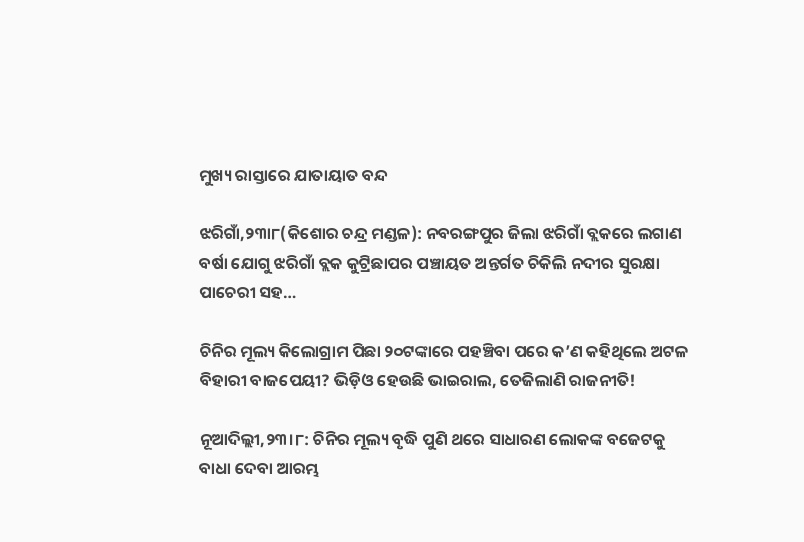ମୁଖ୍ୟ ରାସ୍ତାରେ ଯାତାୟାତ ବନ୍ଦ

ଝରିଗାଁ,୨୩ା୮(କିଶୋର ଚନ୍ଦ୍ର ମଣ୍ଡଳ): ନବରଙ୍ଗପୁର ଜିଲା ଝରିଗାଁ ବ୍ଲକରେ ଲଗାଣ ବର୍ଷା ଯୋଗୁ ଝରିଗାଁ ବ୍ଲକ କୁଟ୍ରିଛାପର ପଞ୍ଚାୟତ ଅନ୍ତର୍ଗତ ଚିକିଲି ନଦୀର ସୁରକ୍ଷା ପାଚେରୀ ସହ…

ଚିନିର ମୂଲ୍ୟ କିଲୋଗ୍ରାମ ପିଛା ୨୦ଟଙ୍କାରେ ପହଞ୍ଚିବା ପରେ କ’ଣ କହିଥିଲେ ଅଟଳ ବିହାରୀ ବାଜପେୟୀ? ଭିଡ଼ିଓ ହେଉଛି ଭାଇରାଲ, ତେଜିଲାଣି ରାଜନୀତି!

ନୂଆଦିଲ୍ଲୀ,୨୩।୮: ଚିନିର ମୂଲ୍ୟ ବୃଦ୍ଧି ପୁଣି ଥରେ ସାଧାରଣ ଲୋକଙ୍କ ବଜେଟକୁ ବାଧା ଦେବା ଆରମ୍ଭ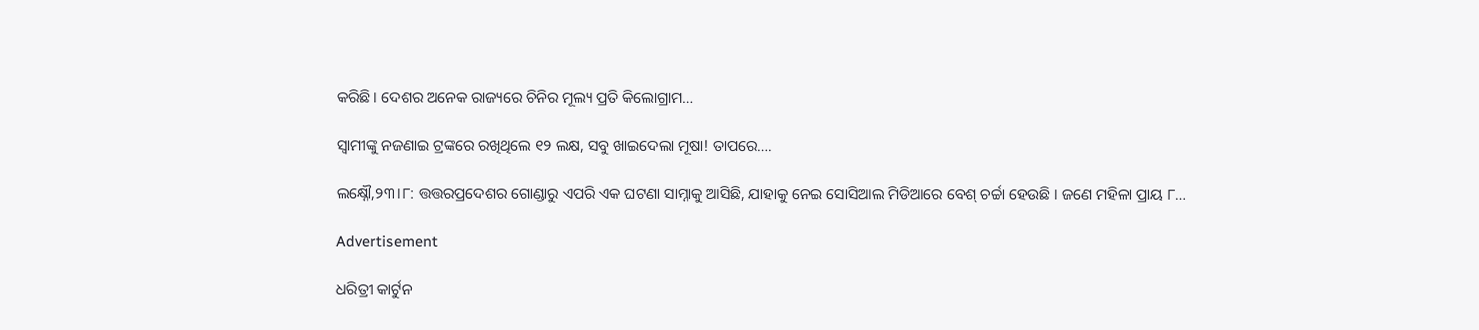କରିଛି। ଦେଶର ଅନେକ ରାଜ୍ୟରେ ଚିନିର ମୂଲ୍ୟ ପ୍ରତି କିଲୋଗ୍ରାମ…

ସ୍ୱାମୀଙ୍କୁ ନଜଣାଇ ଟ୍ରଙ୍କରେ ରଖିଥିଲେ ୧୨ ଲକ୍ଷ, ସବୁ ଖାଇଦେଲା ମୂଷା! ତାପରେ….

ଲକ୍ଷ୍ନୌ,୨୩।୮: ତ୍ତତ୍ତରପ୍ରଦେଶର ଗୋଣ୍ଡାରୁ ଏପରି ଏକ ଘଟଣା ସାମ୍ନାକୁ ଆସିଛି, ଯାହାକୁ ନେଇ ସୋସିଆଲ ମିଡିଆରେ ବେଶ୍ ଚର୍ଚ୍ଚା ହେଉଛି । ଜଣେ ମହିଳା ପ୍ରାୟ ୮…

Advertisement

ଧରିତ୍ରୀ କାର୍ଟୁନ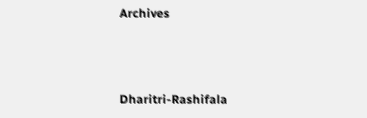Archives



Dharitri-Rashifala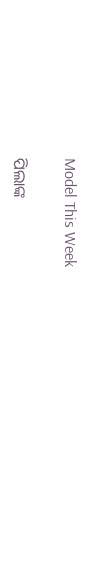Model This Week

ପିଲାଙ୍କ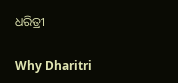ଧରିତ୍ରୀ

Why Dharitri